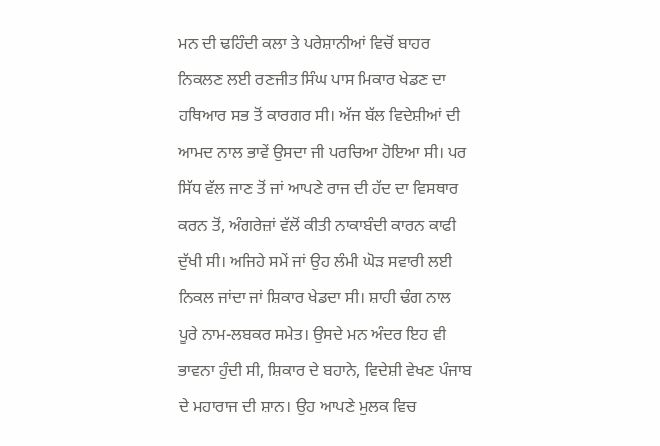ਮਨ ਦੀ ਢਹਿੰਦੀ ਕਲਾ ਤੇ ਪਰੇਸ਼ਾਨੀਆਂ ਵਿਚੋਂ ਬਾਹਰ ਨਿਕਲਣ ਲਈ ਰਣਜੀਤ ਸਿੰਘ ਪਾਸ ਮਿਕਾਰ ਖੇਡਣ ਦਾ ਹਥਿਆਰ ਸਭ ਤੋਂ ਕਾਰਗਰ ਸੀ। ਅੱਜ ਬੱਲ ਵਿਦੇਸ਼ੀਆਂ ਦੀ ਆਮਦ ਨਾਲ ਭਾਵੇਂ ਉਸਦਾ ਜੀ ਪਰਚਿਆ ਹੋਇਆ ਸੀ। ਪਰ ਸਿੱਧ ਵੱਲ ਜਾਣ ਤੋਂ ਜਾਂ ਆਪਣੇ ਰਾਜ ਦੀ ਹੱਦ ਦਾ ਵਿਸਥਾਰ ਕਰਨ ਤੋਂ, ਅੰਗਰੇਜ਼ਾਂ ਵੱਲੋਂ ਕੀਤੀ ਨਾਕਾਬੰਦੀ ਕਾਰਨ ਕਾਫੀ ਦੁੱਖੀ ਸੀ। ਅਜਿਹੇ ਸਮੇਂ ਜਾਂ ਉਹ ਲੰਮੀ ਘੋੜ ਸਵਾਰੀ ਲਈ ਨਿਕਲ ਜਾਂਦਾ ਜਾਂ ਸ਼ਿਕਾਰ ਖੇਡਦਾ ਸੀ। ਸ਼ਾਹੀ ਢੰਗ ਨਾਲ ਪੂਰੇ ਨਾਮ-ਲਬਕਰ ਸਮੇਤ। ਉਸਦੇ ਮਨ ਅੰਦਰ ਇਹ ਵੀ ਭਾਵਨਾ ਹੁੰਦੀ ਸੀ, ਸ਼ਿਕਾਰ ਦੇ ਬਹਾਨੇ, ਵਿਦੇਸ਼ੀ ਵੇਖਣ ਪੰਜਾਬ ਦੇ ਮਹਾਰਾਜ ਦੀ ਸ਼ਾਨ। ਉਹ ਆਪਣੇ ਮੁਲਕ ਵਿਚ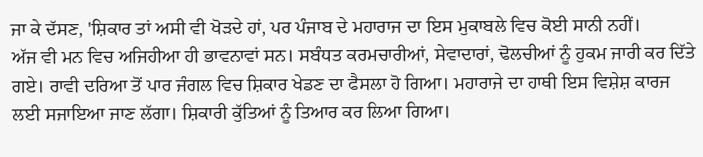ਜਾ ਕੇ ਦੱਸਣ, 'ਸ਼ਿਕਾਰ ਤਾਂ ਅਸੀ ਵੀ ਖੋੜਦੇ ਹਾਂ, ਪਰ ਪੰਜਾਬ ਦੇ ਮਹਾਰਾਜ ਦਾ ਇਸ ਮੁਕਾਬਲੇ ਵਿਚ ਕੋਈ ਸਾਨੀ ਨਹੀਂ।
ਅੱਜ ਵੀ ਮਨ ਵਿਚ ਅਜਿਹੀਆ ਹੀ ਭਾਵਨਾਵਾਂ ਸਨ। ਸਬੰਧਤ ਕਰਮਚਾਰੀਆਂ, ਸੇਵਾਦਾਰਾਂ, ਢੋਲਚੀਆਂ ਨੂੰ ਹੁਕਮ ਜਾਰੀ ਕਰ ਦਿੱਤੇ ਗਏ। ਰਾਵੀ ਦਰਿਆ ਤੋਂ ਪਾਰ ਜੰਗਲ ਵਿਚ ਸ਼ਿਕਾਰ ਖੇਡਣ ਦਾ ਫੈਸਲਾ ਹੋ ਗਿਆ। ਮਹਾਰਾਜੇ ਦਾ ਹਾਥੀ ਇਸ ਵਿਸ਼ੇਸ਼ ਕਾਰਜ ਲਈ ਸਜਾਇਆ ਜਾਣ ਲੱਗਾ। ਸ਼ਿਕਾਰੀ ਕੁੱਤਿਆਂ ਨੂੰ ਤਿਆਰ ਕਰ ਲਿਆ ਗਿਆ।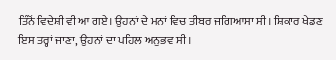ਤਿੰਨੋਂ ਵਿਦੇਸ਼ੀ ਵੀ ਆ ਗਏ। ਉਹਨਾਂ ਦੇ ਮਨਾਂ ਵਿਚ ਤੀਬਰ ਜਗਿਆਸਾ ਸੀ। ਸ਼ਿਕਾਰ ਖੇਡਣ ਇਸ ਤਰ੍ਹਾਂ ਜਾਣਾ, ਉਹਨਾਂ ਦਾ ਪਹਿਲ ਅਨੁਭਵ ਸੀ।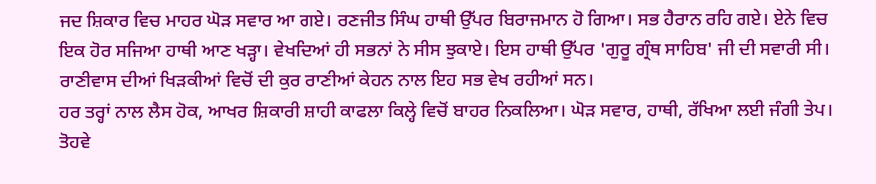ਜਦ ਸ਼ਿਕਾਰ ਵਿਚ ਮਾਹਰ ਘੋੜ ਸਵਾਰ ਆ ਗਏ। ਰਣਜੀਤ ਸਿੰਘ ਹਾਥੀ ਉੱਪਰ ਬਿਰਾਜਮਾਨ ਹੋ ਗਿਆ। ਸਭ ਹੈਰਾਨ ਰਹਿ ਗਏ। ਏਨੇ ਵਿਚ ਇਕ ਹੋਰ ਸਜਿਆ ਹਾਥੀ ਆਣ ਖੜ੍ਹਾ। ਵੇਖਦਿਆਂ ਹੀ ਸਭਨਾਂ ਨੇ ਸੀਸ ਝੁਕਾਏ। ਇਸ ਹਾਥੀ ਉੱਪਰ 'ਗੁਰੂ ਗ੍ਰੰਥ ਸਾਹਿਬ' ਜੀ ਦੀ ਸਵਾਰੀ ਸੀ। ਰਾਣੀਵਾਸ ਦੀਆਂ ਖਿੜਕੀਆਂ ਵਿਚੋਂ ਦੀ ਕੁਰ ਰਾਣੀਆਂ ਕੇਹਨ ਨਾਲ ਇਹ ਸਭ ਵੇਖ ਰਹੀਆਂ ਸਨ।
ਹਰ ਤਰ੍ਹਾਂ ਨਾਲ ਲੈਸ ਹੋਕ, ਆਖਰ ਸ਼ਿਕਾਰੀ ਸ਼ਾਹੀ ਕਾਫਲਾ ਕਿਲ੍ਹੇ ਵਿਚੋਂ ਬਾਹਰ ਨਿਕਲਿਆ। ਘੋੜ ਸਵਾਰ, ਹਾਥੀ, ਰੱਖਿਆ ਲਈ ਜੰਗੀ ਤੇਪ। ਤੋਹਵੇ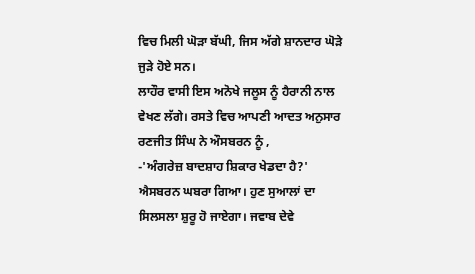ਵਿਚ ਮਿਲੀ ਘੋੜਾ ਬੱਘੀ, ਜਿਸ ਅੱਗੇ ਸ਼ਾਨਦਾਰ ਘੋੜੇ ਜੁੜੇ ਹੋਏ ਸਨ।
ਲਾਹੌਰ ਵਾਸੀ ਇਸ ਅਨੋਖੇ ਜਲੂਸ ਨੂੰ ਹੈਰਾਨੀ ਨਾਲ ਵੇਖਣ ਲੱਗੇ। ਰਸਤੇ ਵਿਚ ਆਪਣੀ ਆਦਤ ਅਨੁਸਾਰ ਰਣਜੀਤ ਸਿੰਘ ਨੇ ਔਸਬਰਨ ਨੂੰ ,
-'ਅੰਗਰੇਜ਼ ਬਾਦਸ਼ਾਹ ਸ਼ਿਕਾਰ ਖੇਡਦਾ ਹੈ?'
ਐਸਬਰਨ ਘਬਰਾ ਗਿਆ। ਹੁਣ ਸੁਆਲਾਂ ਦਾ ਸਿਲਸਲਾ ਸ਼ੁਰੂ ਹੋ ਜਾਏਗਾ। ਜਵਾਬ ਦੇਵੇ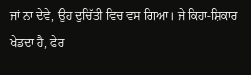ਜਾਂ ਨਾ ਦੇਵੇ, ਉਹ ਦੁਚਿੱਤੀ ਵਿਚ ਵਸ ਗਿਆ। ਜੇ ਕਿਹਾ-ਸ਼ਿਕਾਰ ਖੇਡਦਾ ਹੈ, ਫੇਰ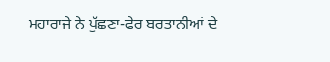ਮਹਾਰਾਜੇ ਨੇ ਪੁੱਛਣਾ-ਫੇਰ ਬਰਤਾਨੀਆਂ ਦੇ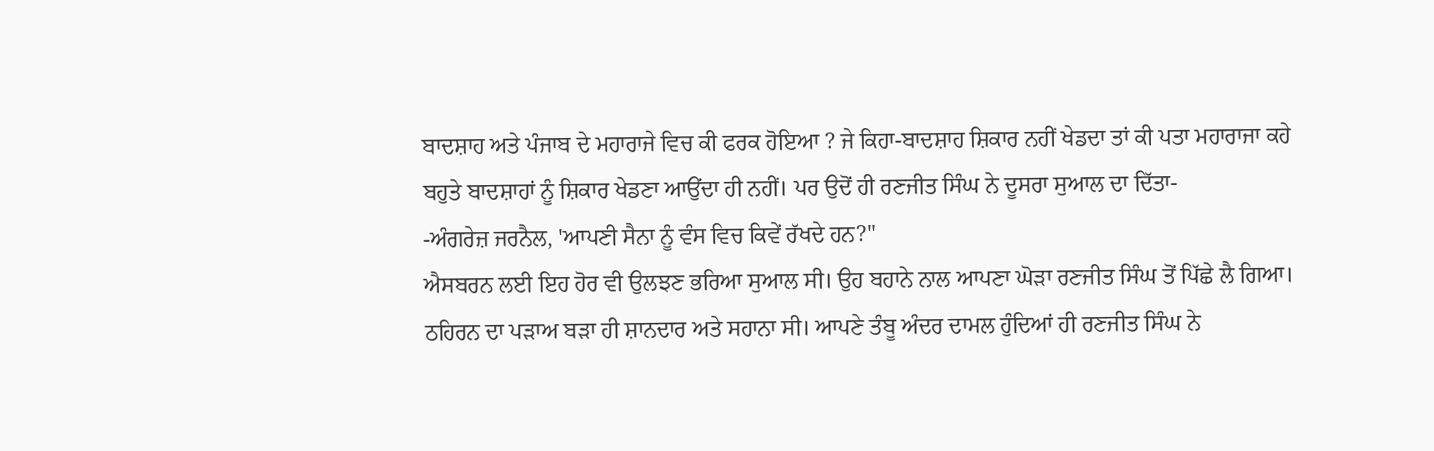ਬਾਦਸ਼ਾਹ ਅਤੇ ਪੰਜਾਬ ਦੇ ਮਹਾਰਾਜੇ ਵਿਚ ਕੀ ਫਰਕ ਹੋਇਆ ? ਜੇ ਕਿਹਾ-ਬਾਦਸ਼ਾਹ ਸ਼ਿਕਾਰ ਨਹੀਂ ਖੇਡਦਾ ਤਾਂ ਕੀ ਪਤਾ ਮਹਾਰਾਜਾ ਕਹੇ ਬਹੁਤੇ ਬਾਦਸ਼ਾਹਾਂ ਨੂੰ ਸ਼ਿਕਾਰ ਖੇਡਣਾ ਆਉਂਦਾ ਹੀ ਨਹੀਂ। ਪਰ ਉਦੋਂ ਹੀ ਰਣਜੀਤ ਸਿੰਘ ਨੇ ਦੂਸਰਾ ਸੁਆਲ ਦਾ ਦਿੱਤਾ-
-ਅੰਗਰੇਜ਼ ਜਰਨੈਲ, 'ਆਪਣੀ ਸੈਨਾ ਨੂੰ ਵੰਸ ਵਿਚ ਕਿਵੇਂ ਰੱਖਦੇ ਹਨ?"
ਐਸਬਰਨ ਲਈ ਇਹ ਹੋਰ ਵੀ ਉਲਝਣ ਭਰਿਆ ਸੁਆਲ ਸੀ। ਉਹ ਬਹਾਨੇ ਨਾਲ ਆਪਣਾ ਘੋੜਾ ਰਣਜੀਤ ਸਿੰਘ ਤੋਂ ਪਿੱਛੇ ਲੈ ਗਿਆ।
ਠਹਿਰਨ ਦਾ ਪੜਾਅ ਬੜਾ ਹੀ ਸ਼ਾਨਦਾਰ ਅਤੇ ਸਹਾਨਾ ਸੀ। ਆਪਣੇ ਤੰਬੂ ਅੰਦਰ ਦਾਮਲ ਹੁੰਦਿਆਂ ਹੀ ਰਣਜੀਤ ਸਿੰਘ ਨੇ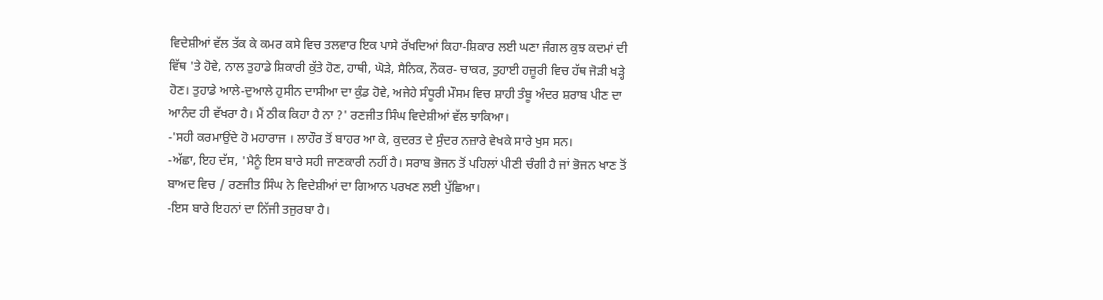ਵਿਦੇਸ਼ੀਆਂ ਵੱਲ ਤੱਕ ਕੇ ਕਮਰ ਕਸੇ ਵਿਚ ਤਲਵਾਰ ਇਕ ਪਾਸੇ ਰੱਖਦਿਆਂ ਕਿਹਾ-ਸ਼ਿਕਾਰ ਲਈ ਘਣਾ ਜੰਗਲ ਕੁਝ ਕਦਮਾਂ ਦੀ ਵਿੱਥ 'ਤੇ ਹੋਵੇ, ਨਾਲ ਤੁਹਾਡੇ ਸ਼ਿਕਾਰੀ ਕੁੱਤੇ ਹੋਣ, ਹਾਥੀ, ਘੋੜੇ, ਸੈਨਿਕ, ਨੌਕਰ- ਚਾਕਰ, ਤੁਹਾਈ ਹਜ਼ੂਰੀ ਵਿਚ ਹੱਥ ਜੋੜੀ ਖੜ੍ਹੇ ਹੋਣ। ਤੁਹਾਡੇ ਆਲੇ-ਦੁਆਲੇ ਹੁਸੀਨ ਦਾਸੀਆ ਦਾ ਕੁੰਡ ਹੋਵੇ, ਅਜੇਹੇ ਸੰਧੂਰੀ ਮੌਸਮ ਵਿਚ ਸ਼ਾਹੀ ਤੰਬੂ ਅੰਦਰ ਸ਼ਰਾਬ ਪੀਣ ਦਾ ਆਨੰਦ ਹੀ ਵੱਖਰਾ ਹੈ। ਮੈਂ ਠੀਕ ਕਿਹਾ ਹੈ ਨਾ ?' ਰਣਜੀਤ ਸਿੰਘ ਵਿਦੇਸ਼ੀਆਂ ਵੱਲ ਝਾਕਿਆ।
-'ਸਹੀ ਕਰਮਾਉਂਦੇ ਹੋ ਮਹਾਰਾਜ । ਲਾਹੌਰ ਤੋਂ ਬਾਹਰ ਆ ਕੇ, ਕੁਦਰਤ ਦੇ ਸੁੰਦਰ ਨਜ਼ਾਰੇ ਵੇਖਕੇ ਸਾਰੇ ਖੁਸ ਸਨ।
-ਅੱਛਾ, ਇਹ ਦੱਸ, 'ਮੈਨੂੰ ਇਸ ਬਾਰੇ ਸਹੀ ਜਾਣਕਾਰੀ ਨਹੀਂ ਹੈ। ਸਰਾਬ ਭੋਜਨ ਤੋਂ ਪਹਿਲਾਂ ਪੀਣੀ ਚੰਗੀ ਹੈ ਜਾਂ ਭੋਜਨ ਖਾਣ ਤੋਂ ਬਾਅਦ ਵਿਚ / ਰਣਜੀਤ ਸਿੰਘ ਨੇ ਵਿਦੇਸ਼ੀਆਂ ਦਾ ਗਿਆਨ ਪਰਖਣ ਲਈ ਪੁੱਛਿਆ।
-ਇਸ ਬਾਰੇ ਇਹਨਾਂ ਦਾ ਨਿੱਜੀ ਤਜੁਰਬਾ ਹੈ।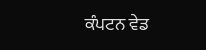ਕੰਪਟਨ ਵੇਡ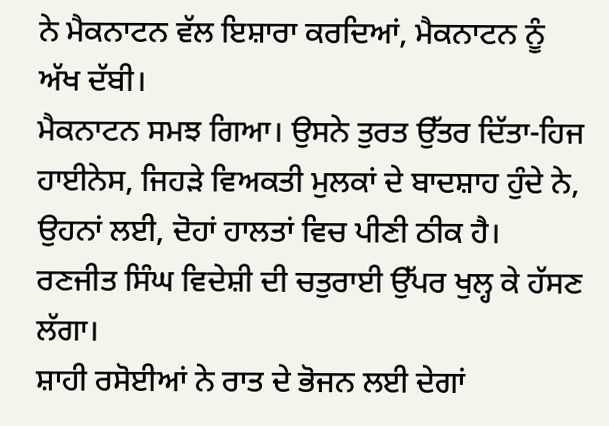ਨੇ ਮੈਕਨਾਟਨ ਵੱਲ ਇਸ਼ਾਰਾ ਕਰਦਿਆਂ, ਮੈਕਨਾਟਨ ਨੂੰ ਅੱਖ ਦੱਬੀ।
ਮੈਕਨਾਟਨ ਸਮਝ ਗਿਆ। ਉਸਨੇ ਤੁਰਤ ਉੱਤਰ ਦਿੱਤਾ-ਹਿਜ ਹਾਈਨੇਸ, ਜਿਹੜੇ ਵਿਅਕਤੀ ਮੁਲਕਾਂ ਦੇ ਬਾਦਸ਼ਾਹ ਹੁੰਦੇ ਨੇ, ਉਹਨਾਂ ਲਈ, ਦੋਹਾਂ ਹਾਲਤਾਂ ਵਿਚ ਪੀਣੀ ਠੀਕ ਹੈ।
ਰਣਜੀਤ ਸਿੰਘ ਵਿਦੇਸ਼ੀ ਦੀ ਚਤੁਰਾਈ ਉੱਪਰ ਖੁਲ੍ਹ ਕੇ ਹੱਸਣ ਲੱਗਾ।
ਸ਼ਾਹੀ ਰਸੋਈਆਂ ਨੇ ਰਾਤ ਦੇ ਭੋਜਨ ਲਈ ਦੇਗਾਂ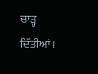ਚਾੜ੍ਹ ਦਿੱਤੀਆਂ।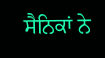ਸੈਨਿਕਾਂ ਨੇ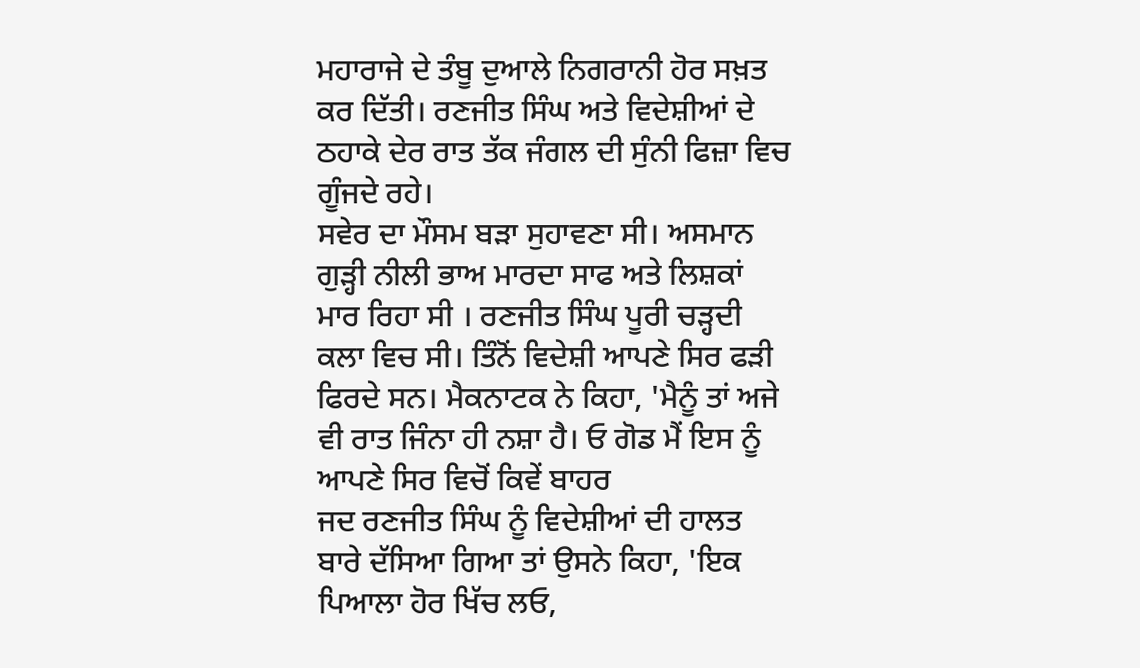ਮਹਾਰਾਜੇ ਦੇ ਤੰਬੂ ਦੁਆਲੇ ਨਿਗਰਾਨੀ ਹੋਰ ਸਖ਼ਤ ਕਰ ਦਿੱਤੀ। ਰਣਜੀਤ ਸਿੰਘ ਅਤੇ ਵਿਦੇਸ਼ੀਆਂ ਦੇ ਠਹਾਕੇ ਦੇਰ ਰਾਤ ਤੱਕ ਜੰਗਲ ਦੀ ਸੁੰਨੀ ਫਿਜ਼ਾ ਵਿਚ ਗੂੰਜਦੇ ਰਹੇ।
ਸਵੇਰ ਦਾ ਮੌਸਮ ਬੜਾ ਸੁਹਾਵਣਾ ਸੀ। ਅਸਮਾਨ ਗੁੜ੍ਹੀ ਨੀਲੀ ਭਾਅ ਮਾਰਦਾ ਸਾਫ ਅਤੇ ਲਿਸ਼ਕਾਂ ਮਾਰ ਰਿਹਾ ਸੀ । ਰਣਜੀਤ ਸਿੰਘ ਪੂਰੀ ਚੜ੍ਹਦੀ ਕਲਾ ਵਿਚ ਸੀ। ਤਿੰਨੋਂ ਵਿਦੇਸ਼ੀ ਆਪਣੇ ਸਿਰ ਫੜੀ ਫਿਰਦੇ ਸਨ। ਮੈਕਨਾਟਕ ਨੇ ਕਿਹਾ, 'ਮੈਨੂੰ ਤਾਂ ਅਜੇ ਵੀ ਰਾਤ ਜਿੰਨਾ ਹੀ ਨਸ਼ਾ ਹੈ। ਓ ਗੋਡ ਮੈਂ ਇਸ ਨੂੰ ਆਪਣੇ ਸਿਰ ਵਿਚੋਂ ਕਿਵੇਂ ਬਾਹਰ
ਜਦ ਰਣਜੀਤ ਸਿੰਘ ਨੂੰ ਵਿਦੇਸ਼ੀਆਂ ਦੀ ਹਾਲਤ ਬਾਰੇ ਦੱਸਿਆ ਗਿਆ ਤਾਂ ਉਸਨੇ ਕਿਹਾ, 'ਇਕ ਪਿਆਲਾ ਹੋਰ ਖਿੱਚ ਲਓ,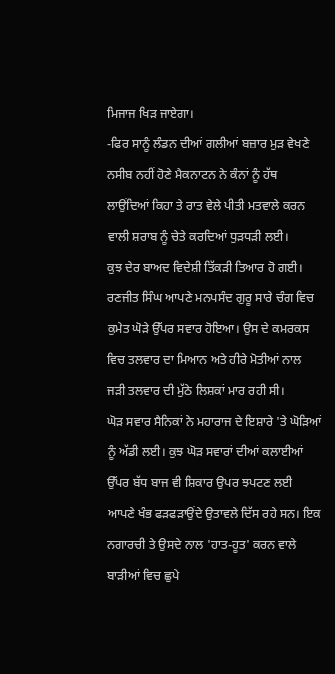ਮਿਜਾਜ ਖਿੜ ਜਾਏਗਾ।
-ਫਿਰ ਸਾਨੂੰ ਲੰਡਨ ਦੀਆਂ ਗਲੀਆਂ ਬਜ਼ਾਰ ਮੁੜ ਵੇਖਣੇ ਨਸੀਬ ਨਹੀਂ ਹੋਣੇ ਮੈਕਨਾਟਨ ਨੇ ਕੰਨਾਂ ਨੂੰ ਹੱਥ ਲਾਉਂਦਿਆਂ ਕਿਹਾ ਤੇ ਰਾਤ ਵੇਲੇ ਪੀਤੀ ਮਤਵਾਲੇ ਕਰਨ ਵਾਲੀ ਸ਼ਰਾਬ ਨੂੰ ਚੇਤੇ ਕਰਦਿਆਂ ਧੁੜਧੜੀ ਲਈ।
ਕੁਝ ਦੇਰ ਬਾਅਦ ਵਿਦੇਸ਼ੀ ਤਿੱਕੜੀ ਤਿਆਰ ਹੋ ਗਈ। ਰਣਜੀਤ ਸਿੰਘ ਆਪਣੇ ਮਨਪਸੰਦ ਗੁਰੂ ਸਾਰੇ ਚੰਗ ਵਿਚ ਕੁਮੇਤ ਘੋੜੇ ਉੱਪਰ ਸਵਾਰ ਹੋਇਆ। ਉਸ ਦੇ ਕਮਰਕਸ ਵਿਚ ਤਲਵਾਰ ਦਾ ਮਿਆਨ ਅਤੇ ਹੀਰੇ ਮੋਤੀਆਂ ਨਾਲ ਜੜੀ ਤਲਵਾਰ ਦੀ ਮੁੱਠੇ ਲਿਸ਼ਕਾਂ ਮਾਰ ਰਹੀ ਸੀ।
ਘੋੜ ਸਵਾਰ ਸੈਨਿਕਾਂ ਨੇ ਮਹਾਰਾਜ ਦੇ ਇਸ਼ਾਰੇ 'ਤੇ ਘੋੜਿਆਂ ਨੂੰ ਅੱਡੀ ਲਈ। ਕੁਝ ਘੋੜ ਸਵਾਰਾਂ ਦੀਆਂ ਕਲਾਈਆਂ ਉੱਪਰ ਬੱਧ ਬਾਜ ਵੀ ਸ਼ਿਕਾਰ ਉਪਰ ਝਪਟਣ ਲਈ ਆਪਣੇ ਖੰਭ ਫੜਫੜਾਉਂਦੇ ਉਤਾਵਲੇ ਦਿੱਸ ਰਹੇ ਸਨ। ਇਕ ਨਗਾਰਚੀ ਤੇ ਉਸਦੇ ਨਾਲ 'ਹਾਤ-ਹੂਤ' ਕਰਨ ਵਾਲੇ ਬਾੜੀਆਂ ਵਿਚ ਛੁਪੇ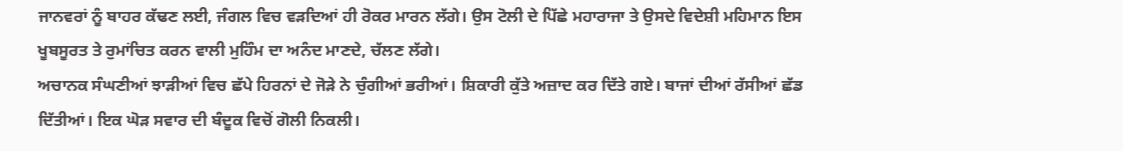ਜਾਨਵਰਾਂ ਨੂੰ ਬਾਹਰ ਕੱਢਣ ਲਈ, ਜੰਗਲ ਵਿਚ ਵੜਦਿਆਂ ਹੀ ਰੋਕਰ ਮਾਰਨ ਲੱਗੇ। ਉਸ ਟੋਲੀ ਦੇ ਪਿੱਛੇ ਮਹਾਰਾਜਾ ਤੇ ਉਸਦੇ ਵਿਦੇਸ਼ੀ ਮਹਿਮਾਨ ਇਸ ਖੂਬਸੂਰਤ ਤੇ ਰੁਮਾਂਚਿਤ ਕਰਨ ਵਾਲੀ ਮੁਹਿੰਮ ਦਾ ਅਨੰਦ ਮਾਣਦੇ, ਚੱਲਣ ਲੱਗੇ।
ਅਚਾਨਕ ਸੰਘਣੀਆਂ ਝਾੜੀਆਂ ਵਿਚ ਛੱਪੇ ਹਿਰਨਾਂ ਦੇ ਜੋੜੇ ਨੇ ਚੁੰਗੀਆਂ ਭਰੀਆਂ। ਸ਼ਿਕਾਰੀ ਕੁੱਤੇ ਅਜ਼ਾਦ ਕਰ ਦਿੱਤੇ ਗਏ। ਬਾਜਾਂ ਦੀਆਂ ਰੱਸੀਆਂ ਛੱਡ ਦਿੱਤੀਆਂ। ਇਕ ਘੋੜ ਸਵਾਰ ਦੀ ਬੰਦੂਕ ਵਿਚੋਂ ਗੋਲੀ ਨਿਕਲੀ।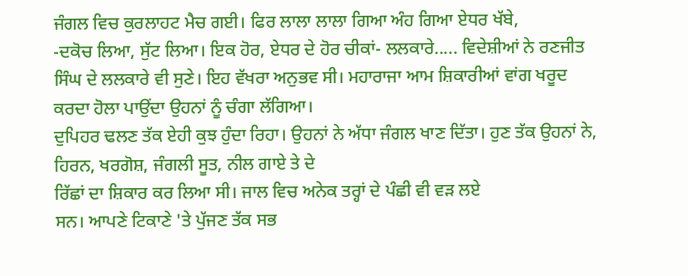ਜੰਗਲ ਵਿਚ ਕੁਰਲਾਹਟ ਮੈਚ ਗਈ। ਫਿਰ ਲਾਲਾ ਲਾਲਾ ਗਿਆ ਅੰਹ ਗਿਆ ਏਧਰ ਖੱਬੇ,
-ਦਕੋਚ ਲਿਆ, ਸੁੱਟ ਲਿਆ। ਇਕ ਹੋਰ, ਏਧਰ ਦੇ ਹੋਰ ਚੀਕਾਂ- ਲਲਕਾਰੇ..... ਵਿਦੇਸ਼ੀਆਂ ਨੇ ਰਣਜੀਤ ਸਿੰਘ ਦੇ ਲਲਕਾਰੇ ਵੀ ਸੁਣੇ। ਇਹ ਵੱਖਰਾ ਅਨੁਭਵ ਸੀ। ਮਹਾਰਾਜਾ ਆਮ ਸ਼ਿਕਾਰੀਆਂ ਵਾਂਗ ਖਰੂਦ ਕਰਦਾ ਹੋਲਾ ਪਾਉਂਦਾ ਉਹਨਾਂ ਨੂੰ ਚੰਗਾ ਲੱਗਿਆ।
ਦੁਪਿਹਰ ਢਲਣ ਤੱਕ ਏਹੀ ਕੁਝ ਹੁੰਦਾ ਰਿਹਾ। ਉਹਨਾਂ ਨੇ ਅੱਧਾ ਜੰਗਲ ਖਾਣ ਦਿੱਤਾ। ਹੁਣ ਤੱਕ ਉਹਨਾਂ ਨੇ, ਹਿਰਨ, ਖਰਗੋਸ਼, ਜੰਗਲੀ ਸੂਤ, ਨੀਲ ਗਾਏ ਤੇ ਦੇ
ਰਿੱਛਾਂ ਦਾ ਸ਼ਿਕਾਰ ਕਰ ਲਿਆ ਸੀ। ਜਾਲ ਵਿਚ ਅਨੇਕ ਤਰ੍ਹਾਂ ਦੇ ਪੰਛੀ ਵੀ ਵੜ ਲਏ
ਸਨ। ਆਪਣੇ ਟਿਕਾਣੇ 'ਤੇ ਪੁੱਜਣ ਤੱਕ ਸਭ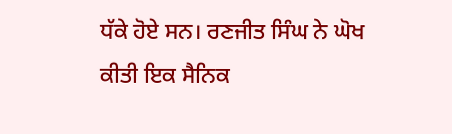ਧੱਕੇ ਹੋਏ ਸਨ। ਰਣਜੀਤ ਸਿੰਘ ਨੇ ਘੋਖ
ਕੀਤੀ ਇਕ ਸੈਨਿਕ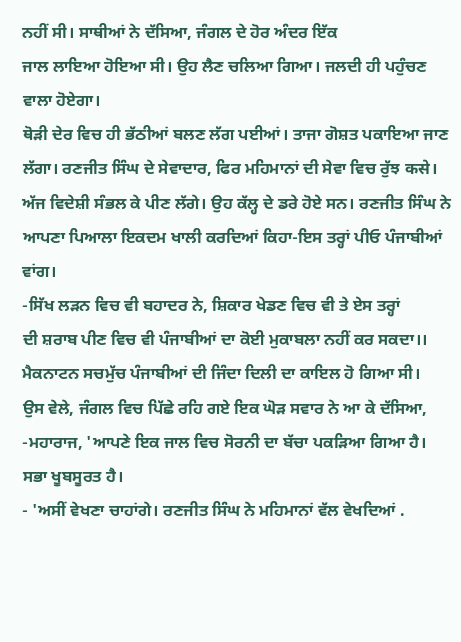ਨਹੀਂ ਸੀ। ਸਾਥੀਆਂ ਨੇ ਦੱਸਿਆ, ਜੰਗਲ ਦੇ ਹੋਰ ਅੰਦਰ ਇੱਕ
ਜਾਲ ਲਾਇਆ ਹੋਇਆ ਸੀ। ਉਹ ਲੈਣ ਚਲਿਆ ਗਿਆ। ਜਲਦੀ ਹੀ ਪਹੁੰਚਣ
ਵਾਲਾ ਹੋਏਗਾ।
ਥੋੜੀ ਦੇਰ ਵਿਚ ਹੀ ਭੱਠੀਆਂ ਬਲਣ ਲੱਗ ਪਈਆਂ। ਤਾਜਾ ਗੋਸ਼ਤ ਪਕਾਇਆ ਜਾਣ ਲੱਗਾ। ਰਣਜੀਤ ਸਿੰਘ ਦੇ ਸੇਵਾਦਾਰ, ਫਿਰ ਮਹਿਮਾਨਾਂ ਦੀ ਸੇਵਾ ਵਿਚ ਰੁੱਝ कसे।
ਅੱਜ ਵਿਦੇਸ਼ੀ ਸੰਭਲ ਕੇ ਪੀਣ ਲੱਗੇ। ਉਹ ਕੱਲ੍ਹ ਦੇ ਡਰੇ ਹੋਏ ਸਨ। ਰਣਜੀਤ ਸਿੰਘ ਨੇ ਆਪਣਾ ਪਿਆਲਾ ਇਕਦਮ ਖਾਲੀ ਕਰਦਿਆਂ ਕਿਹਾ-ਇਸ ਤਰ੍ਹਾਂ ਪੀਓ ਪੰਜਾਬੀਆਂ ਵਾਂਗ।
-ਸਿੱਖ ਲੜਨ ਵਿਚ ਵੀ ਬਹਾਦਰ ਨੇ, ਸ਼ਿਕਾਰ ਖੇਡਣ ਵਿਚ ਵੀ ਤੇ ਏਸ ਤਰ੍ਹਾਂ
ਦੀ ਸ਼ਰਾਬ ਪੀਣ ਵਿਚ ਵੀ ਪੰਜਾਬੀਆਂ ਦਾ ਕੋਈ ਮੁਕਾਬਲਾ ਨਹੀਂ ਕਰ ਸਕਦਾ।। ਮੈਕਨਾਟਨ ਸਚਮੁੱਚ ਪੰਜਾਬੀਆਂ ਦੀ ਜਿੰਦਾ ਦਿਲੀ ਦਾ ਕਾਇਲ ਹੋ ਗਿਆ ਸੀ।
ਉਸ ਵੇਲੇ, ਜੰਗਲ ਵਿਚ ਪਿੱਛੇ ਰਹਿ ਗਏ ਇਕ ਘੋੜ ਸਵਾਰ ਨੇ ਆ ਕੇ ਦੱਸਿਆ, -ਮਹਾਰਾਜ, 'ਆਪਣੇ ਇਕ ਜਾਲ ਵਿਚ ਸੋਰਨੀ ਦਾ ਬੱਚਾ ਪਕੜਿਆ ਗਿਆ ਹੈ।
ਸਭਾ ਖੂਬਸੂਰਤ ਹੈ।
- 'ਅਸੀਂ ਵੇਖਣਾ ਚਾਹਾਂਗੇ। ਰਣਜੀਤ ਸਿੰਘ ਨੇ ਮਹਿਮਾਨਾਂ ਵੱਲ ਵੇਖਦਿਆਂ .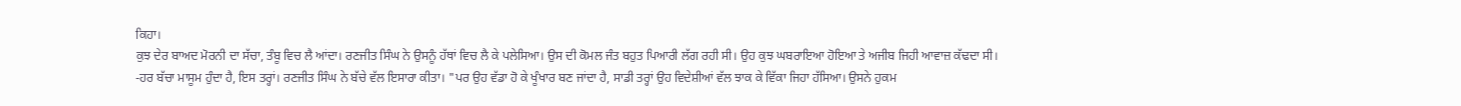ਕਿਹਾ।
ਕੁਝ ਦੇਰ ਬਾਅਦ ਮੋਰਨੀ ਦਾ ਸੱਚਾ, ਤੰਬੂ ਵਿਚ ਲੈ ਆਂਦਾ। ਰਣਜੀਤ ਸਿੰਘ ਨੇ ਉਸਨੂੰ ਹੱਥਾਂ ਵਿਚ ਲੈ ਕੇ ਪਲੇਸਿਆ। ਉਸ ਦੀ ਕੋਮਲ ਜੰਤ ਬਹੁਤ ਪਿਆਰੀ ਲੱਗ ਰਹੀ ਸੀ। ਉਹ ਕੁਝ ਘਬਰਾਇਆ ਹੋਇਆ ਤੇ ਅਜੀਬ ਜਿਹੀ ਆਵਾਜ਼ ਕੱਢਦਾ ਸੀ।
-ਹਰ ਬੱਚਾ ਮਾਸੂਮ ਹੁੰਦਾ ਹੈ, ਇਸ ਤਰ੍ਹਾਂ। ਰਣਜੀਤ ਸਿੰਘ ਨੇ ਬੱਚੇ ਵੱਲ ਇਸਾਰਾ ਕੀਤਾ। "ਪਰ ਉਹ ਵੱਡਾ ਹੋ ਕੇ ਖੂੰਖਾਰ ਬਣ ਜਾਂਦਾ ਹੈ, ਸਾਡੀ ਤਰ੍ਹਾਂ ਉਹ ਵਿਦੇਸ਼ੀਆਂ ਵੱਲ ਝਾਕ ਕੇ ਵਿੱਕਾ ਜਿਹਾ ਹੱਸਿਆ। ਉਸਨੇ ਹੁਕਮ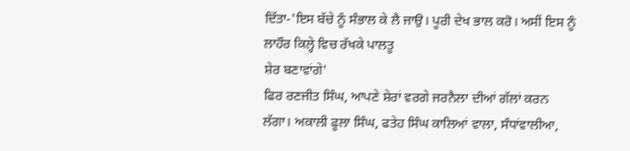ਦਿੱਤਾ-'ਇਸ ਬੱਚੇ ਨੂੰ ਸੰਭਾਲ ਕੇ ਲੈ ਜਾਉ। ਪੂਰੀ ਦੇਖ ਭਾਲ ਕਰੋ। ਅਸੀਂ ਇਸ ਨੂੰ ਲਾਹੌਰ ਕਿਲ੍ਹੇ ਵਿਚ ਰੱਖਕੇ ਪਾਲਤੂ
ਸ਼ੇਰ ਬਣਾਵਾਂਗੇ'
ਫਿਰ ਰਣਜੀਤ ਸਿੰਘ, ਆਪਣੇ ਸ਼ੇਰਾਂ ਵਰਗੇ ਜਰਨੈਲਾ ਦੀਆਂ ਗੱਲਾਂ ਕਰਨ ਲੱਗਾ। ਅਕਾਲੀ ਫੂਲਾ ਸਿੰਘ, ਫਤੇਹ ਸਿੰਘ ਕਾਲਿਆਂ ਵਾਲਾ, ਸੰਧਾਂਵਾਲੀਆ,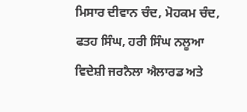ਮਿਸਾਰ ਦੀਵਾਨ ਚੰਦ, ਮੋਹਕਮ ਚੰਦ, ਫਤਹ ਸਿੰਘ, ਹਰੀ ਸਿੰਘ ਨਲੂਆ ਵਿਦੇਸ਼ੀ ਜਰਨੈਲਾ ਐਲਾਰਡ ਅਤੇ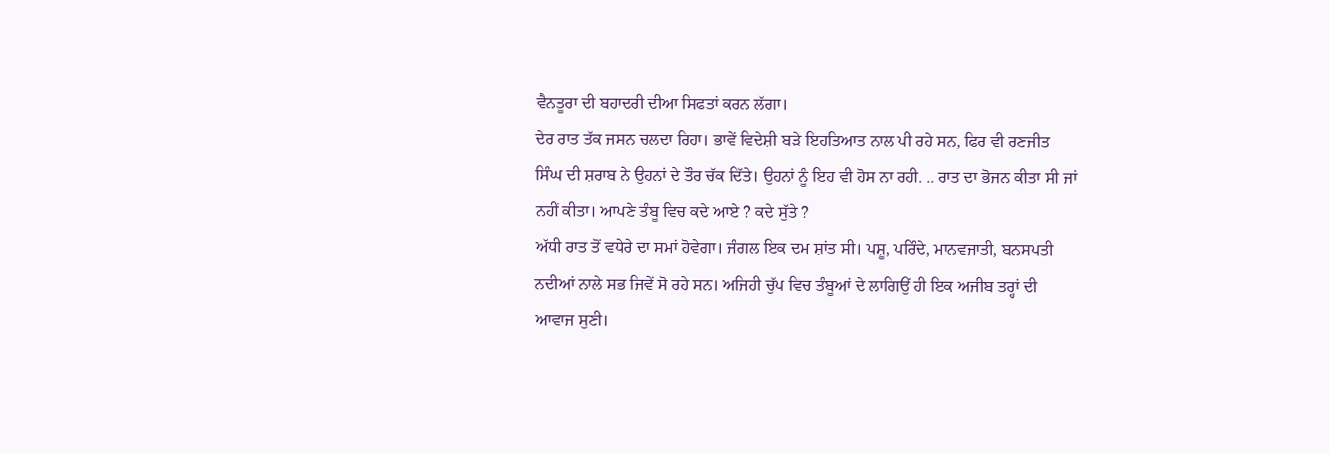ਵੈਨਤੂਰਾ ਦੀ ਬਹਾਦਰੀ ਦੀਆ ਸਿਫਤਾਂ ਕਰਨ ਲੱਗਾ।
ਦੇਰ ਰਾਤ ਤੱਕ ਜਸਨ ਚਲਦਾ ਰਿਹਾ। ਭਾਵੇਂ ਵਿਦੇਸ਼ੀ ਬੜੇ ਇਹਤਿਆਤ ਨਾਲ ਪੀ ਰਹੇ ਸਨ, ਫਿਰ ਵੀ ਰਣਜੀਤ ਸਿੰਘ ਦੀ ਸ਼ਰਾਬ ਨੇ ਉਹਨਾਂ ਦੇ ਤੌਰ ਚੱਕ ਦਿੱਤੇ। ਉਹਨਾਂ ਨੂੰ ਇਹ ਵੀ ਹੋਸ ਨਾ ਰਹੀ. .. ਰਾਤ ਦਾ ਭੋਜਨ ਕੀਤਾ ਸੀ ਜਾਂ ਨਹੀਂ ਕੀਤਾ। ਆਪਣੇ ਤੰਬੂ ਵਿਚ ਕਦੇ ਆਏ ? ਕਦੇ ਸੁੱਤੇ ?
ਅੱਧੀ ਰਾਤ ਤੋਂ ਵਧੇਰੇ ਦਾ ਸਮਾਂ ਹੋਵੇਗਾ। ਜੰਗਲ ਇਕ ਦਮ ਸ਼ਾਂਤ ਸੀ। ਪਸ਼ੂ, ਪਰਿੰਦੇ, ਮਾਨਵਜਾਤੀ, ਬਨਸਪਤੀ ਨਦੀਆਂ ਨਾਲੇ ਸਭ ਜਿਵੇਂ ਸੋ ਰਹੇ ਸਨ। ਅਜਿਹੀ ਚੁੱਪ ਵਿਚ ਤੰਬੂਆਂ ਦੇ ਲਾਗਿਉਂ ਹੀ ਇਕ ਅਜੀਬ ਤਰ੍ਹਾਂ ਦੀ ਆਵਾਜ ਸੁਣੀ।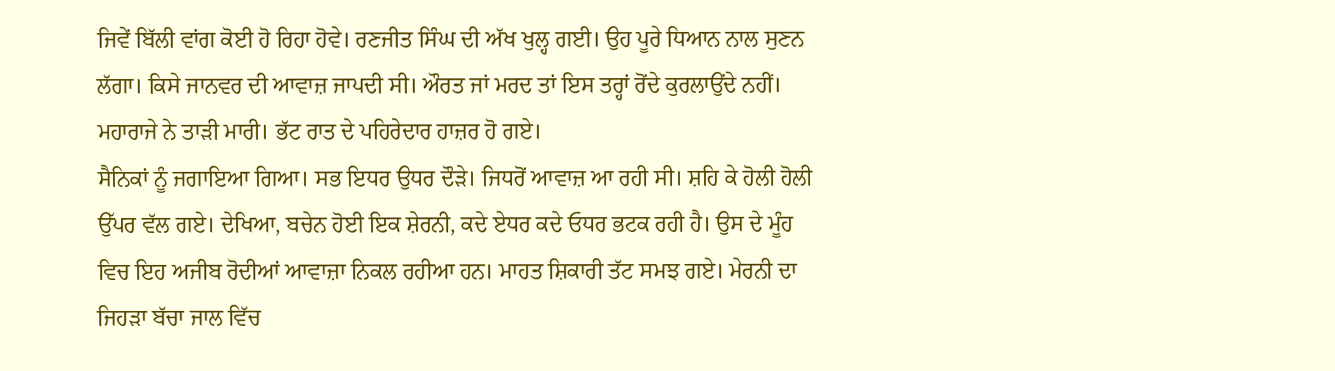ਜਿਵੇਂ ਬਿੱਲੀ ਵਾਂਗ ਕੋਈ ਹੋ ਰਿਹਾ ਹੋਵੇ। ਰਣਜੀਤ ਸਿੰਘ ਦੀ ਅੱਖ ਖੁਲ੍ਹ ਗਈ। ਉਹ ਪੂਰੇ ਧਿਆਨ ਨਾਲ ਸੁਣਨ ਲੱਗਾ। ਕਿਸੇ ਜਾਨਵਰ ਦੀ ਆਵਾਜ਼ ਜਾਪਦੀ ਸੀ। ਔਰਤ ਜਾਂ ਮਰਦ ਤਾਂ ਇਸ ਤਰ੍ਹਾਂ ਰੋਂਦੇ ਕੁਰਲਾਉਂਦੇ ਨਹੀਂ। ਮਹਾਰਾਜੇ ਨੇ ਤਾੜੀ ਮਾਰੀ। ਭੱਟ ਰਾਤ ਦੇ ਪਹਿਰੇਦਾਰ ਹਾਜ਼ਰ ਹੋ ਗਏ।
ਸੈਨਿਕਾਂ ਨੂੰ ਜਗਾਇਆ ਗਿਆ। ਸਭ ਇਧਰ ਉਧਰ ਦੌੜੇ। ਜਿਧਰੋਂ ਆਵਾਜ਼ ਆ ਰਹੀ ਸੀ। ਸ਼ਹਿ ਕੇ ਹੋਲੀ ਹੋਲੀ ਉੱਪਰ ਵੱਲ ਗਏ। ਦੇਖਿਆ, ਬਚੇਨ ਹੋਈ ਇਕ ਸ਼ੇਰਨੀ, ਕਦੇ ਏਧਰ ਕਦੇ ਓਧਰ ਭਟਕ ਰਹੀ ਹੈ। ਉਸ ਦੇ ਮੂੰਹ ਵਿਚ ਇਹ ਅਜੀਬ ਰੋਦੀਆਂ ਆਵਾਜ਼ਾ ਨਿਕਲ ਰਹੀਆ ਹਨ। ਮਾਹਤ ਸ਼ਿਕਾਰੀ ਤੱਟ ਸਮਝ ਗਏ। ਮੇਰਨੀ ਦਾ ਜਿਹੜਾ ਬੱਚਾ ਜਾਲ ਵਿੱਚ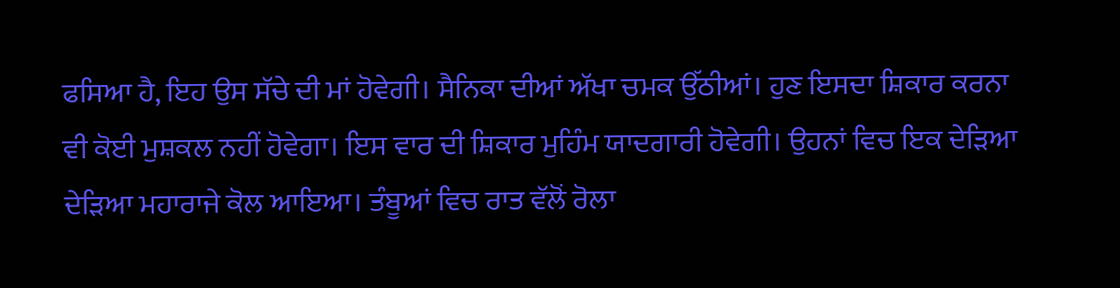ਫਸਿਆ ਹੈ, ਇਹ ਉਸ ਸੱਚੇ ਦੀ ਮਾਂ ਹੋਵੇਗੀ। ਸੈਨਿਕਾ ਦੀਆਂ ਅੱਖਾ ਚਮਕ ਉੱਠੀਆਂ। ਹੁਣ ਇਸਦਾ ਸ਼ਿਕਾਰ ਕਰਨਾ ਵੀ ਕੋਈ ਮੁਸ਼ਕਲ ਨਹੀਂ ਹੋਵੇਗਾ। ਇਸ ਵਾਰ ਦੀ ਸ਼ਿਕਾਰ ਮੁਹਿੰਮ ਯਾਦਗਾਰੀ ਹੋਵੇਗੀ। ਉਹਨਾਂ ਵਿਚ ਇਕ ਦੇੜਿਆ ਦੇੜਿਆ ਮਹਾਰਾਜੇ ਕੋਲ ਆਇਆ। ਤੰਬੂਆਂ ਵਿਚ ਰਾਤ ਵੱਲੋਂ ਰੋਲਾ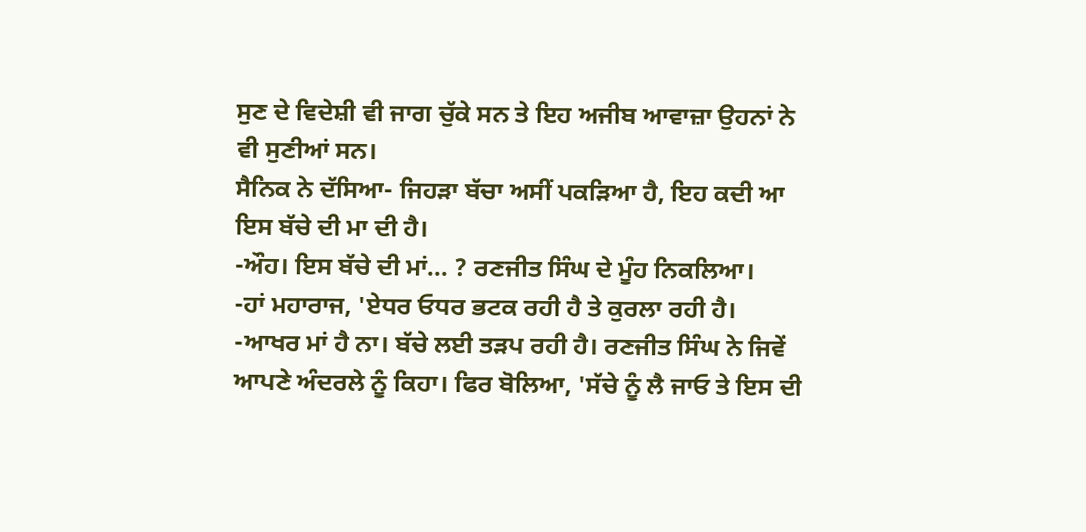ਸੁਣ ਦੇ ਵਿਦੇਸ਼ੀ ਵੀ ਜਾਗ ਚੁੱਕੇ ਸਨ ਤੇ ਇਹ ਅਜੀਬ ਆਵਾਜ਼ਾ ਉਹਨਾਂ ਨੇ ਵੀ ਸੁਣੀਆਂ ਸਨ।
ਸੈਨਿਕ ਨੇ ਦੱਸਿਆ- ਜਿਹੜਾ ਬੱਚਾ ਅਸੀਂ ਪਕੜਿਆ ਹੈ, ਇਹ ਕਦੀ ਆ ਇਸ ਬੱਚੇ ਦੀ ਮਾ ਦੀ ਹੈ।
-ਔਹ। ਇਸ ਬੱਚੇ ਦੀ ਮਾਂ... ? ਰਣਜੀਤ ਸਿੰਘ ਦੇ ਮੂੰਹ ਨਿਕਲਿਆ।
-ਹਾਂ ਮਹਾਰਾਜ, 'ਏਧਰ ਓਧਰ ਭਟਕ ਰਹੀ ਹੈ ਤੇ ਕੁਰਲਾ ਰਹੀ ਹੈ।
-ਆਖਰ ਮਾਂ ਹੈ ਨਾ। ਬੱਚੇ ਲਈ ਤੜਪ ਰਹੀ ਹੈ। ਰਣਜੀਤ ਸਿੰਘ ਨੇ ਜਿਵੇਂ ਆਪਣੇ ਅੰਦਰਲੇ ਨੂੰ ਕਿਹਾ। ਫਿਰ ਬੋਲਿਆ, 'ਸੱਚੇ ਨੂੰ ਲੈ ਜਾਓ ਤੇ ਇਸ ਦੀ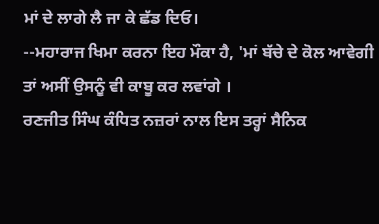ਮਾਂ ਦੇ ਲਾਗੇ ਲੈ ਜਾ ਕੇ ਛੱਡ ਦਿਓ।
--ਮਹਾਰਾਜ ਖਿਮਾ ਕਰਨਾ ਇਹ ਮੌਕਾ ਹੈ, 'ਮਾਂ ਬੱਚੇ ਦੇ ਕੋਲ ਆਵੇਗੀ ਤਾਂ ਅਸੀਂ ਉਸਨੂੰ ਵੀ ਕਾਬੂ ਕਰ ਲਵਾਂਗੇ ।
ਰਣਜੀਤ ਸਿੰਘ ਕੰਧਿਤ ਨਜ਼ਰਾਂ ਨਾਲ ਇਸ ਤਰ੍ਹਾਂ ਸੈਨਿਕ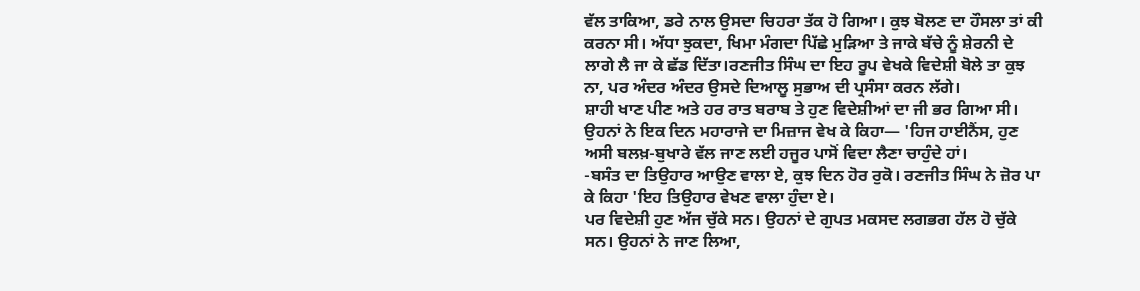ਵੱਲ ਤਾਕਿਆ, ਡਰੇ ਨਾਲ ਉਸਦਾ ਚਿਹਰਾ ਤੱਕ ਹੋ ਗਿਆ। ਕੁਝ ਬੋਲਣ ਦਾ ਹੌਸਲਾ ਤਾਂ ਕੀ ਕਰਨਾ ਸੀ। ਅੱਧਾ ਝੁਕਦਾ, ਖਿਮਾ ਮੰਗਦਾ ਪਿੱਛੇ ਮੁੜਿਆ ਤੇ ਜਾਕੇ ਬੱਚੇ ਨੂੰ ਸ਼ੇਰਨੀ ਦੇ ਲਾਗੇ ਲੈ ਜਾ ਕੇ ਛੱਡ ਦਿੱਤਾ।ਰਣਜੀਤ ਸਿੰਘ ਦਾ ਇਹ ਰੂਪ ਵੇਖਕੇ ਵਿਦੇਸ਼ੀ ਬੋਲੇ ਤਾ ਕੁਝ ਨਾ, ਪਰ ਅੰਦਰ ਅੰਦਰ ਉਸਦੇ ਦਿਆਲੂ ਸੁਭਾਅ ਦੀ ਪ੍ਰਸੰਸਾ ਕਰਨ ਲੱਗੇ।
ਸ਼ਾਹੀ ਖਾਣ ਪੀਣ ਅਤੇ ਹਰ ਰਾਤ ਬਰਾਬ ਤੇ ਹੁਣ ਵਿਦੇਸ਼ੀਆਂ ਦਾ ਜੀ ਭਰ ਗਿਆ ਸੀ। ਉਹਨਾਂ ਨੇ ਇਕ ਦਿਨ ਮਹਾਰਾਜੇ ਦਾ ਮਿਜ਼ਾਜ ਵੇਖ ਕੇ ਕਿਹਾ— 'ਹਿਜ ਹਾਈਨੈਂਸ, ਹੁਣ ਅਸੀ ਬਲਖ਼-ਬੁਖਾਰੇ ਵੱਲ ਜਾਣ ਲਈ ਹਜੂਰ ਪਾਸੋਂ ਵਿਦਾ ਲੈਣਾ ਚਾਹੁੰਦੇ ਹਾਂ।
-ਬਸੰਤ ਦਾ ਤਿਉਹਾਰ ਆਉਣ ਵਾਲਾ ਏ, ਕੁਝ ਦਿਨ ਹੋਰ ਰੁਕੋ। ਰਣਜੀਤ ਸਿੰਘ ਨੇ ਜ਼ੋਰ ਪਾ ਕੇ ਕਿਹਾ 'ਇਹ ਤਿਉਹਾਰ ਵੇਖਣ ਵਾਲਾ ਹੁੰਦਾ ਏ।
ਪਰ ਵਿਦੇਸ਼ੀ ਹੁਣ ਅੱਜ ਚੁੱਕੇ ਸਨ। ਉਹਨਾਂ ਦੇ ਗੁਪਤ ਮਕਸਦ ਲਗਭਗ ਹੱਲ ਹੋ ਚੁੱਕੇ ਸਨ। ਉਹਨਾਂ ਨੇ ਜਾਣ ਲਿਆ,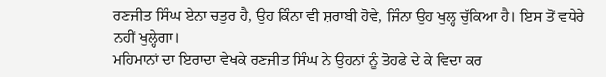ਰਣਜੀਤ ਸਿੰਘ ਏਨਾ ਚਤੁਰ ਹੈ, ਉਹ ਕਿੰਨਾ ਵੀ ਸ਼ਰਾਬੀ ਹੋਵੇ, ਜਿੰਨਾ ਉਹ ਖੁਲ੍ਹ ਚੁੱਕਿਆ ਹੈ। ਇਸ ਤੋਂ ਵਧੇਰੇ ਨਹੀਂ ਖੁਲ੍ਹੇਗਾ।
ਮਹਿਮਾਨਾਂ ਦਾ ਇਰਾਦਾ ਵੇਖਕੇ ਰਣਜੀਤ ਸਿੰਘ ਨੇ ਉਹਨਾਂ ਨੂੰ ਤੋਹਫੇ ਦੇ ਕੇ ਵਿਦਾ ਕਰ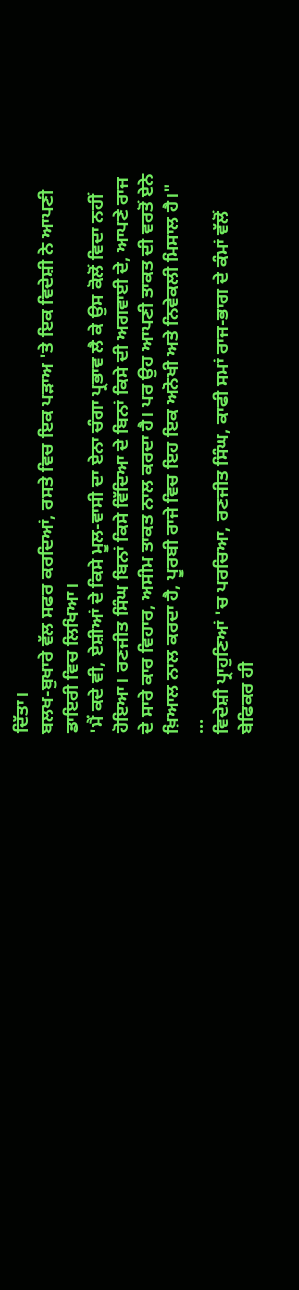ਦਿੱਤਾ।
ਬਲਖ-ਬੁਖਾਰੇ ਵੱਲ ਸਫਰ ਕਰਦਿਆਂ, ਰਸਤੇ ਵਿਚ ਇਕ ਪੜਾਅ 'ਤੇ ਇਕ ਵਿਦੇਸ਼ੀ ਨੇ ਆਪਣੀ ਡਾਇਰੀ ਵਿਚ ਲਿਖਿਆ।
'ਮੈਂ ਕਦੇ ਵੀ, ਏਸ਼ੀਆਂ ਦੇ ਕਿਸੇ ਮੂਲ-ਵਾਸੀ ਦਾ ਏਨਾ ਚੰਗਾ ਪ੍ਰਭਾਵ ਲੈ ਕੇ ਉਸ ਕੋਲੋਂ ਵਿਦਾ ਨਹੀਂ ਹੋਇਆ। ਰਣਜੀਤ ਸਿੰਘ ਬਿਨਾਂ ਕਿਸੇ ਵਿੱਦਿਆ ਦੇ ਬਿਨਾਂ ਕਿਸੇ ਦੀ ਅਗਵਾਈ ਦੇ, ਆਪਣੇ ਰਾਜ ਦੇ ਸਾਰੇ ਕਾਰ ਵਿਹਾਰ, ਅਸੀਮ ਤਾਕਤ ਨਾਲ ਕਰਦਾ ਹੈ। ਪਰ ਉਹ ਆਪਣੀ ਤਾਕਤ ਦੀ ਵਰਤੋਂ ਏਨੇ ਖ਼ਿਆਲ ਨਾਲ ਕਰਦਾ ਹੈ, ਪੂਰਬੀ ਰਾਜੇ ਵਿਚ ਇਹ ਇਕ ਅਨੋਖੀ ਅਤੇ ਨਿਵੇਕਲੀ ਮਿਸਾਲ ਹੈ।"
...
ਵਿਦੇਸ਼ੀ ਪ੍ਰਾਹੁਣਿਆਂ 'ਚ ਪਰਚਿਆ, ਰਣਜੀਤ ਸਿੰਘ, ਕਾਫੀ ਸਮਾਂ ਰਾਜ-ਭਾਗ ਦੇ ਕੰਮਾਂ ਵੱਲੋਂ ਬੇਫਿਕਰ ਹੀ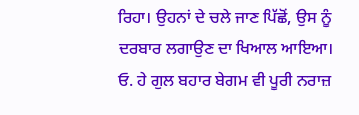ਰਿਹਾ। ਉਹਨਾਂ ਦੇ ਚਲੇ ਜਾਣ ਪਿੱਛੋਂ, ਉਸ ਨੂੰ ਦਰਬਾਰ ਲਗਾਉਣ ਦਾ ਖਿਆਲ ਆਇਆ। ਓ. ਹੇ ਗੁਲ ਬਹਾਰ ਬੇਗਮ ਵੀ ਪੂਰੀ ਨਰਾਜ਼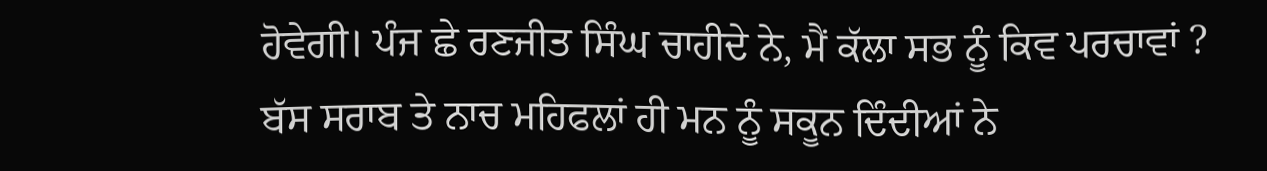ਹੋਵੇਗੀ। ਪੰਜ ਛੇ ਰਣਜੀਤ ਸਿੰਘ ਚਾਹੀਦੇ ਨੇ, ਮੈਂ ਕੱਲਾ ਸਭ ਨੂੰ ਕਿਵ ਪਰਚਾਵਾਂ ? ਬੱਸ ਸਰਾਬ ਤੇ ਨਾਚ ਮਹਿਫਲਾਂ ਹੀ ਮਨ ਨੂੰ ਸਕੂਨ ਦਿੰਦੀਆਂ ਨੇ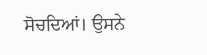ਸੋਚਦਿਆਂ। ਉਸਨੇ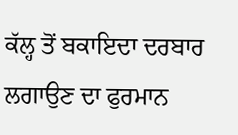ਕੱਲ੍ਹ ਤੋਂ ਬਕਾਇਦਾ ਦਰਬਾਰ ਲਗਾਉਣ ਦਾ ਫੁਰਮਾਨ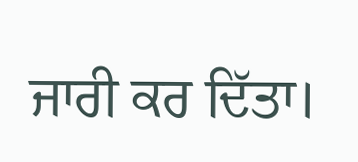ਜਾਰੀ ਕਰ ਦਿੱਤਾ।